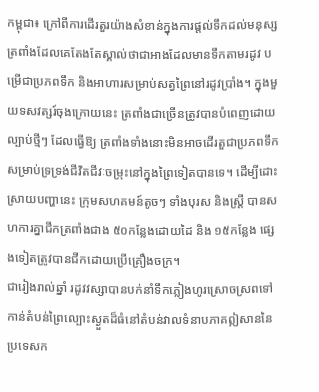កម្ពុជា៖ ក្រៅពីការដើរតួរយ៉ាងសំខាន់ក្នុងការផ្តល់ទឹកដល់មនុស្ស ត្រពាំងដែលគេតែងតែស្គាល់ថាជាអាងដែលមានទឹកតាមរដូវ បម្រើជាប្រភពទឹក និងអាហារសម្រាប់សត្វព្រៃនៅរដូវប្រាំង។ ក្នុងមួយទសវត្សរ៍ចុងក្រោយនេះ ត្រពាំងជាច្រើនត្រូវបានបំពេញដោយល្បាប់ថ្មីៗ ដែលធ្វើឱ្យ ត្រពាំងទាំងនោះមិនអាចដើរតួជាប្រភពទឹកសម្រាប់ទ្រទ្រង់ជីវិតជីវៈចម្រុះនៅក្នុងព្រៃទៀតបានទេ។ ដើម្បីដោះស្រាយបញ្ហានេះ ក្រុមសហគមន៍តូចៗ ទាំងបុរស និងស្ត្រី បានសហការគ្នាជីកត្រពាំងជាង ៥០កន្លែងដោយដៃ និង ១៥កន្លែង ផ្សេងទៀតត្រូវបានជីកដោយប្រើគ្រឿងចក្រ។
ជារៀងរាល់ឆ្នាំ រដូវវស្សាបានបក់នាំទឹកភ្លៀងហូរស្រោចស្រពទៅកាន់តំបន់ព្រៃល្បោះស្ងួតដ៏ធំនៅតំបន់វាលទំនាបភាគឦសាននៃប្រទេសក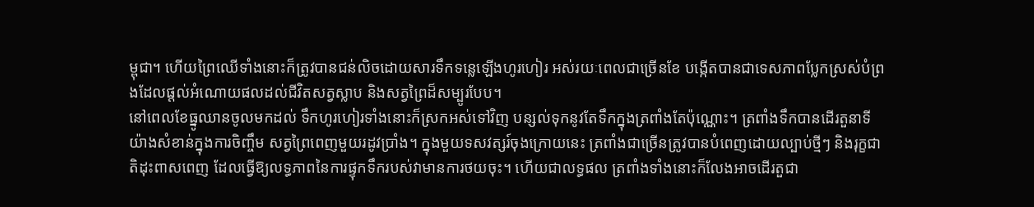ម្ពុជា។ ហើយព្រៃឈើទាំងនោះក៏ត្រូវបានជន់លិចដោយសារទឹកទន្លេឡើងហូរហៀរ អស់រយៈពេលជាច្រើនខែ បង្កើតបានជាទេសភាពប្លែកស្រស់បំព្រងដែលផ្តល់អំណោយផលដល់ជីវិតសត្វស្លាប និងសត្វព្រៃដ៏សម្បូរបែប។
នៅពេលខែធ្នូឈានចូលមកដល់ ទឹកហូរហៀរទាំងនោះក៏ស្រកអស់ទៅវិញ បន្សល់ទុកនូវតែទឹកក្នុងត្រពាំងតែប៉ុណ្ណោះ។ ត្រពាំងទឹកបានដើរតួនាទីយ៉ាងសំខាន់ក្នុងការចិញ្ចឹម សត្វព្រៃពេញមួយរដូវប្រាំង។ ក្នុងមួយទសវត្សរ៍ចុងក្រោយនេះ ត្រពាំងជាច្រើនត្រូវបានបំពេញដោយល្បាប់ថ្មីៗ និងរុក្ខជាតិដុះពាសពេញ ដែលធ្វើឱ្យលទ្ធភាពនៃការផ្ទុកទឹករបស់វាមានការថយចុះ។ ហើយជាលទ្ធផល ត្រពាំងទាំងនោះក៏លែងអាចដើរតួជា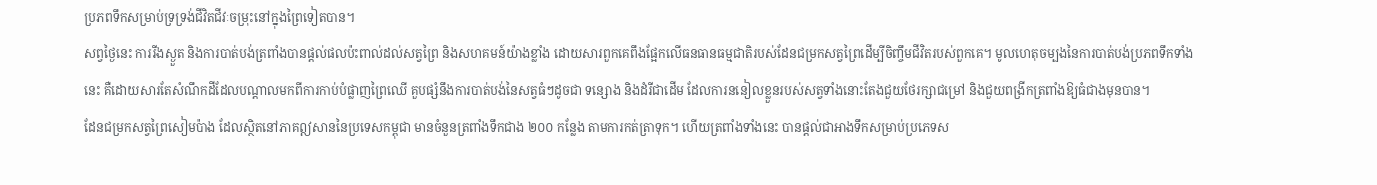ប្រភពទឹកសម្រាប់ទ្រទ្រង់ជីវិតជីវៈចម្រុះនៅក្នុងព្រៃទៀតបាន។
សព្វថ្ងៃនេះ ការរីងស្ងួត និងការបាត់បង់ត្រពាំងបានផ្ដល់ផលប៉ះពាល់ដល់សត្វព្រៃ និងសហគមន៍យ៉ាងខ្លាំង ដោយសារពួកគេពឹងផ្អែកលើធនធានធម្មជាតិរបស់ដែនជម្រកសត្វព្រៃដើម្បីចិញ្ចឹមជីវិតរបស់ពួកគេ។ មូលហេតុចម្បងនៃការបាត់បង់ប្រភពទឹកទាំងនេះ គឺដោយសារតែសំណឹកដីដែលបណ្តាលមកពីការកាប់បំផ្លាញព្រៃឈើ គួបផ្សំនឹងការបាត់បង់នៃសត្វធំៗដូចជា ទន្សោង និងដំរីជាដើម ដែលការននៀលខ្លួនរបស់សត្វទាំងនោះតែងជួយថែរក្សាជម្រៅ និងជួយពង្រីកត្រពាំងឱ្យធំជាងមុនបាន។
ដែនជម្រកសត្វព្រៃសៀមប៉ាង ដែលស្ថិតនៅភាគឦសាននៃប្រទេសកម្ពុជា មានចំនួនត្រពាំងទឹកជាង ២០០ កន្លែង តាមការកត់ត្រាទុក។ ហើយត្រពាំងទាំងនេះ បានផ្តល់ជាអាងទឹកសម្រាប់ប្រភេទស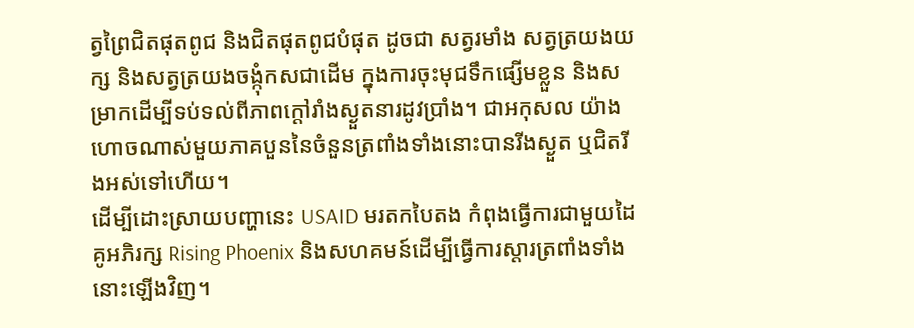ត្វព្រៃជិតផុតពូជ និងជិតផុតពូជបំផុត ដូចជា សត្វរមាំង សត្វត្រយងយក្ស និងសត្វត្រយងចង្កុំកសជាដើម ក្នុងការចុះមុជទឹកផ្សើមខ្លួន និងសម្រាកដើម្បីទប់ទល់ពីភាពក្តៅរាំងស្ងួតនារដូវប្រាំង។ ជាអកុសល យ៉ាងហោចណាស់មួយភាគបួននៃចំនួនត្រពាំងទាំងនោះបានរីងស្ងួត ឬជិតរីងអស់ទៅហើយ។
ដើម្បីដោះស្រាយបញ្ហានេះ USAID មរតកបៃតង កំពុងធ្វើការជាមួយដៃគូអភិរក្ស Rising Phoenix និងសហគមន៍ដើម្បីធ្វើការស្តារត្រពាំងទាំងនោះឡើងវិញ។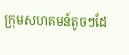ក្រុមសហគមន៍តូចៗដែ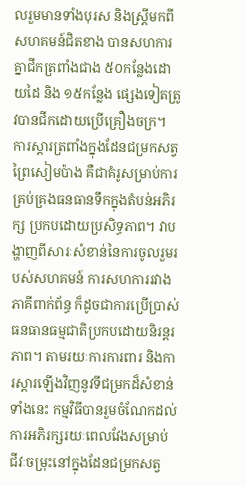លរួមមានទាំងបុរស និងស្ត្រីមកពីសហគមន៍ជិតខាង បានសហការគ្នាជីកត្រពាំងជាង ៥០កន្លែងដោយដៃ និង ១៥កន្លែង ផ្សេងទៀតត្រូវបានជីកដោយប្រើគ្រឿងចក្រ។
ការស្តារត្រពាំងក្នុងដែនជម្រកសត្វព្រៃសៀមប៉ាង គឺជាគំរូសម្រាប់ការគ្រប់គ្រងធនធានទឹកក្នុងតំបន់អភិរក្ស ប្រកបដោយប្រសិទ្ធភាព។ វាបង្ហាញពីសារៈសំខាន់នៃការចូលរួមរបស់សហគមន៍ ការសហការរវាងភាគីពាក់ព័ន្ធ ក៏ដូចជាការប្រើប្រាស់ធនធានធម្មជាតិប្រកបដោយនិរន្តរភាព។ តាមរយៈការការពារ និងការស្ដារឡើងវិញនូវទីជម្រកដ៏សំខាន់ទាំងនេះ កម្មវិធីបានរួមចំណែកដល់ការអភិរក្សរយៈពេលវែងសម្រាប់ ជីវៈចម្រុះនៅក្នុងដែនជម្រកសត្វ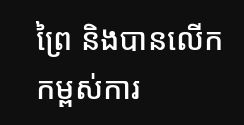ព្រៃ និងបានលើកកម្ពស់ការ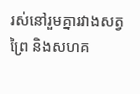រស់នៅរួមគ្នារវាងសត្វព្រៃ និងសហគ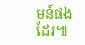មន៍ផងដែរ៕